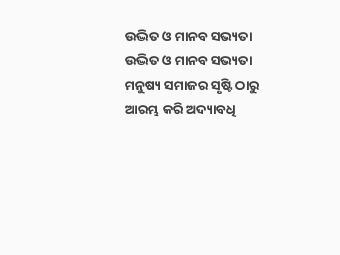ଉଦ୍ଭିତ ଓ ମାନବ ସଭ୍ୟତା
ଉଦ୍ଭିତ ଓ ମାନବ ସଭ୍ୟତା
ମନୁଷ୍ୟ ସମାଜର ସୃଷ୍ଟି ଠାରୁ ଆରମ୍ଭ କରି ଅଦ୍ୟାବଧି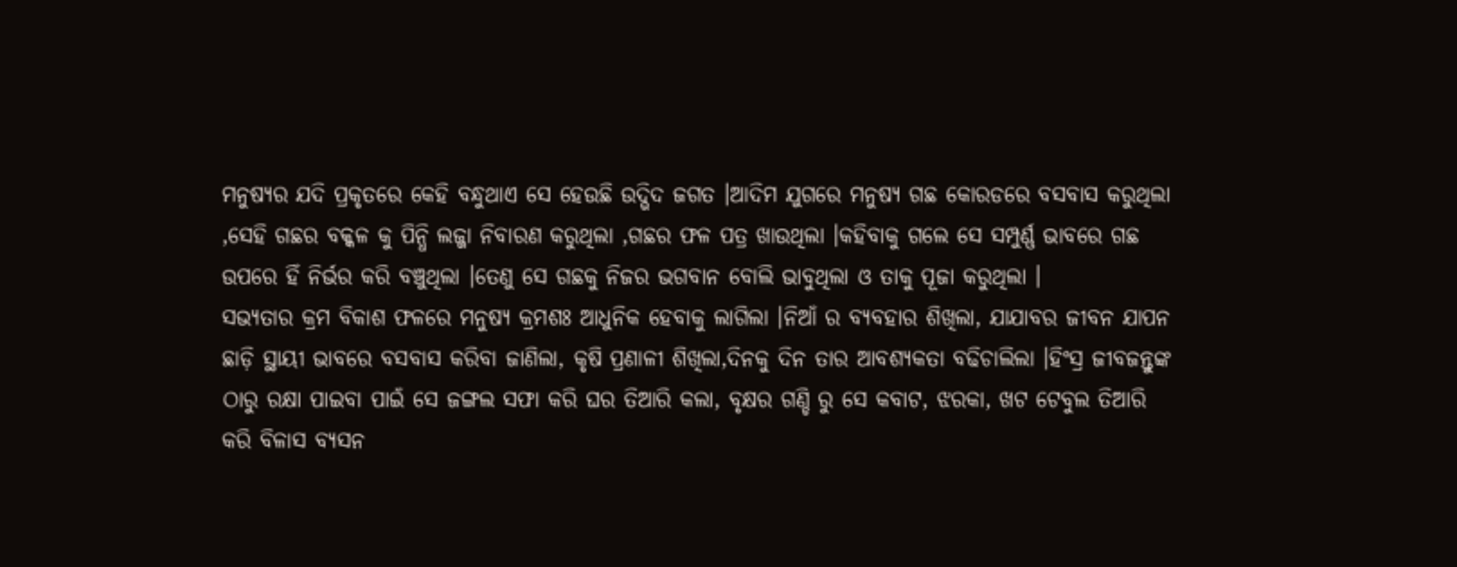ମନୁଷ୍ୟର ଯଦି ପ୍ରକୃତରେ କେହି ବନ୍ଧୁଥାଏ ସେ ହେଉଛି ଉଦ୍ଭିଦ ଜଗତ ।ଆଦିମ ଯୁଗରେ ମନୁଷ୍ୟ ଗଛ କୋରଡରେ ବସବାସ କରୁଥିଲା ,ସେହି ଗଛର ବକ୍କଳ କୁ ପିନ୍ଧି ଲଜ୍ଜା ନିବାରଣ କରୁଥିଲା ,ଗଛର ଫଳ ପତ୍ର ଖାଉଥିଲା ।କହିବାକୁ ଗଲେ ସେ ସମ୍ପୁର୍ଣ୍ଣ ଭାବରେ ଗଛ ଉପରେ ହିଁ ନିର୍ଭର କରି ବଞ୍ଚୁଥିଲା ।ତେଣୁ ସେ ଗଛକୁ ନିଜର ଭଗବାନ ବୋଲି ଭାବୁଥିଲା ଓ ତାକୁ ପୂଜା କରୁଥିଲା ।
ସଭ୍ୟତାର କ୍ରମ ବିକାଶ ଫଳରେ ମନୁଷ୍ୟ କ୍ରମଶଃ ଆଧୁନିକ ହେବାକୁ ଲାଗିଲା ।ନିଆଁ ର ବ୍ୟବହାର ଶିଖିଲା, ଯାଯାବର ଜୀବନ ଯାପନ ଛାଡ଼ି ସ୍ଥାୟୀ ଭାବରେ ବସବାସ କରିବା ଜାଣିଲା, କୃଷି ପ୍ରଣାଳୀ ଶିଖିଲା,ଦିନକୁ ଦିନ ତାର ଆବଶ୍ୟକତା ବଢିଚାଲିଲା ।ହିଂସ୍ର ଜୀବଜନ୍ତୁଙ୍କ ଠାରୁ ରକ୍ଷା ପାଇବା ପାଇଁ ସେ ଜଙ୍ଗଲ ସଫା କରି ଘର ତିଆରି କଲା, ବୃକ୍ଷର ଗଣ୍ଡି ରୁ ସେ କବାଟ, ଝରକା, ଖଟ ଟେବୁଲ ତିଆରି କରି ବିଳାସ ବ୍ୟସନ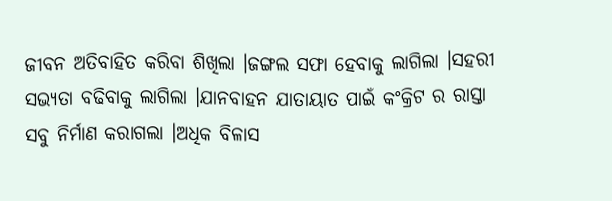ଜୀବନ ଅତିବାହିତ କରିବା ଶିଖିଲା ।ଜଙ୍ଗଲ ସଫା ହେବାକୁ ଲାଗିଲା ।ସହରୀ ସଭ୍ୟତା ବଢିବାକୁ ଲାଗିଲା ।ଯାନବାହନ ଯାତାୟାତ ପାଇଁ କଂକ୍ରିଟ ର ରାସ୍ତା ସବୁ ନିର୍ମାଣ କରାଗଲା ।ଅଧିକ ବିଳାସ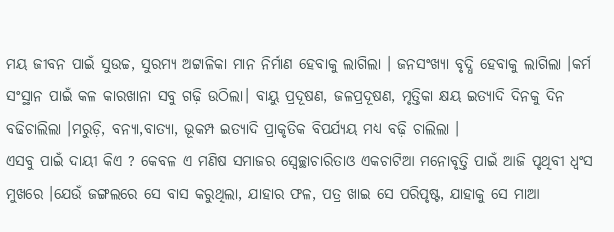ମୟ ଜୀବନ ପାଇଁ ସୁଉଚ୍ଚ, ସୁରମ୍ୟ ଅଟ୍ଟାଳିକା ମାନ ନିର୍ମାଣ ହେବାକୁ ଲାଗିଲା । ଜନସଂଖ୍ୟା ବୃଦ୍ଧି ହେବାକୁ ଲାଗିଲା ।କର୍ମ ସଂସ୍ଥାନ ପାଇଁ କଳ କାରଖାନା ସବୁ ଗଢ଼ି ଉଠିଲା। ବାୟୁ ପ୍ରଦୂଷଣ, ଜଳପ୍ରଦୂଷଣ, ମୃତ୍ତିକା କ୍ଷୟ ଇତ୍ୟାଦି ଦିନକୁ ଦିନ ବଢିଚାଲିଲା ।ମରୁଡ଼ି, ବନ୍ୟା,ବାତ୍ୟା, ଭୂକମ୍ପ ଇତ୍ୟାଦି ପ୍ରାକୃତିକ ବିପର୍ଯ୍ୟୟ ମଧ୍ୟ ବଢ଼ି ଚାଲିଲା ।
ଏସବୁ ପାଇଁ ଦାୟୀ କିଏ ? କେବଳ ଏ ମଣିଷ ସମାଜର ସ୍ବେଚ୍ଛାଚାରିତାଓ ଏକଚାଟିଆ ମନୋବୃତ୍ତି ପାଇଁ ଆଜି ପୃଥିବୀ ଧ୍ବଂସ ମୁଖରେ ।ଯେଉଁ ଜଙ୍ଗଲରେ ସେ ବାସ କରୁଥିଲା, ଯାହାର ଫଳ, ପତ୍ର ଖାଇ ସେ ପରିପୃଷ୍ଟ, ଯାହାକୁ ସେ ମାଆ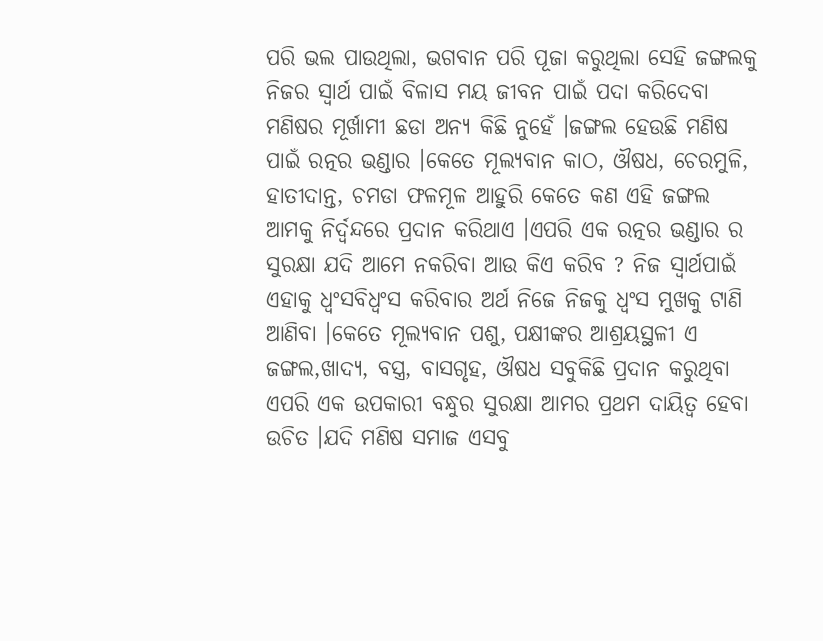ପରି ଭଲ ପାଉଥିଲା, ଭଗବାନ ପରି ପୂଜା କରୁଥିଲା ସେହି ଜଙ୍ଗଲକୁ ନିଜର ସ୍ୱାର୍ଥ ପାଇଁ ବିଳାସ ମୟ ଜୀବନ ପାଇଁ ପଦା କରିଦେବା ମଣିଷର ମୂର୍ଖାମୀ ଛଡା ଅନ୍ୟ କିଛି ନୁହେଁ ।ଜଙ୍ଗଲ ହେଉଛି ମଣିଷ ପାଇଁ ରତ୍ନର ଭଣ୍ଡାର ।କେତେ ମୂଲ୍ୟବାନ କାଠ, ଔଷଧ, ଚେରମୁଳି, ହାତୀଦାନ୍ତ, ଚମଡା ଫଳମୂଳ ଆହୁରି କେତେ କଣ ଏହି ଜଙ୍ଗଲ ଆମକୁ ନିର୍ଦ୍ୱନ୍ଦରେ ପ୍ରଦାନ କରିଥାଏ ।ଏପରି ଏକ ରତ୍ନର ଭଣ୍ଡାର ର ସୁରକ୍ଷା ଯଦି ଆମେ ନକରିବା ଆଉ କିଏ କରିବ ? ନିଜ ସ୍ୱାର୍ଥପାଇଁ ଏହାକୁ ଧ୍ବଂସବିଧ୍ଵଂସ କରିବାର ଅର୍ଥ ନିଜେ ନିଜକୁ ଧ୍ବଂସ ମୁଖକୁ ଟାଣି ଆଣିବା ।କେତେ ମୂଲ୍ୟବାନ ପଶୁ, ପକ୍ଷୀଙ୍କର ଆଶ୍ରୟସ୍ଥଳୀ ଏ ଜଙ୍ଗଲ,ଖାଦ୍ୟ, ବସ୍ତ୍ର, ବାସଗୃହ, ଔଷଧ ସବୁକିଛି ପ୍ରଦାନ କରୁଥିବା ଏପରି ଏକ ଉପକାରୀ ବନ୍ଧୁର ସୁରକ୍ଷା ଆମର ପ୍ରଥମ ଦାୟିତ୍ୱ ହେବା ଉଚିତ ।ଯଦି ମଣିଷ ସମାଜ ଏସବୁ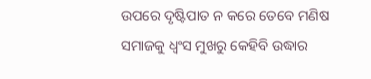ଉପରେ ଦୃଷ୍ଟିପାତ ନ କରେ ତେବେ ମଣିଷ ସମାଜକୁ ଧ୍ବଂସ ମୁଖରୁ କେହିବି ଉଦ୍ଧାର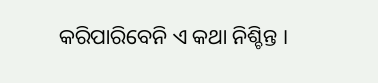କରିପାରିବେନି ଏ କଥା ନିଶ୍ଚିନ୍ତ ।